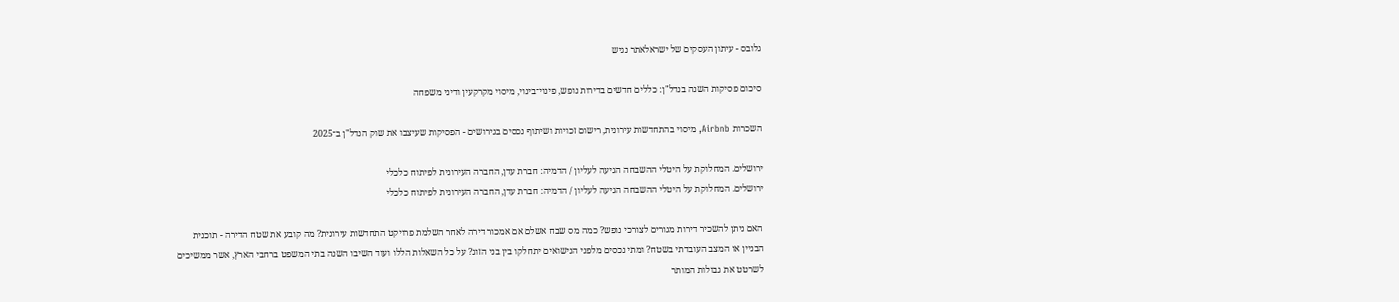גלובס - עיתון העסקים של ישראלאתר נגיש

סיכום פסיקות השנה בנדל"ן: כללים חדשים בדירות נופש, פינוי־בינוי, מיסוי מקרקעין ודיני משפחה

השכרות Airbnb, מיסוי בהתחדשות עירונית, רישום זכויות ושיתוף נכסים בגירושים - הפסיקות שעיצבו את שוק הנדל"ן ב־2025

ירושלים. המחלוקת על היטלי ההשבחה הגיעה לעליון / הדמיה: חברת עדן, החברה העירונית לפיתוח כלכלי
ירושלים. המחלוקת על היטלי ההשבחה הגיעה לעליון / הדמיה: חברת עדן, החברה העירונית לפיתוח כלכלי

האם ניתן להשכיר דירות מגורים לצורכי נופש? כמה מס שבח אשלם אם אמכור דירה לאחר השלמת פרויקט התחדשות עירונית? מה קובע את שטח הדירה - תוכנית הבניין או המצב העובדתי בשטח? ומתי נכסים מלפני הנישואים יתחלקו בין בני הזוג? על כל השאלות הללו ועוד השיבו השנה בתי המשפט ברחבי הארץ, אשר ממשיכים לשרטט את גבולות המותר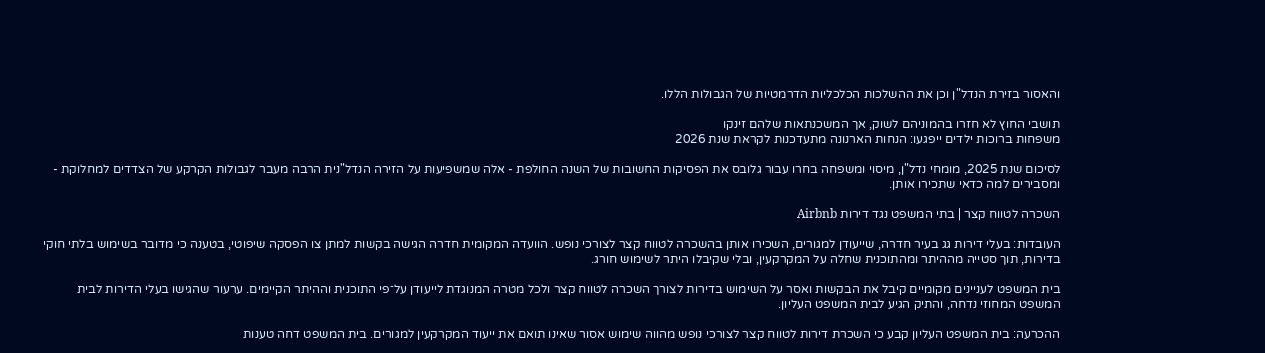והאסור בזירת הנדל"ן וכן את ההשלכות הכלכליות הדרמטיות של הגבולות הללו.

תושבי החוץ לא חזרו בהמוניהם לשוק, אך המשכנתאות שלהם זינקו
משפחות ברוכות ילדים ייפגעו: הנחות הארנונה מתעדכנות לקראת שנת 2026

לסיכום שנת 2025, מומחי נדל"ן, מיסוי ומשפחה בחרו עבור גלובס את הפסיקות החשובות של השנה החולפת - אלה שמשפיעות על הזירה הנדל"נית הרבה מעבר לגבולות הקרקע של הצדדים למחלוקת - ומסבירים למה כדאי שתכירו אותן.

השכרה לטווח קצר | בתי המשפט נגד דירות Airbnb

העובדות: בעלי דירות גג בעיר חדרה, שייעודן למגורים, השכירו אותן בהשכרה לטווח קצר לצורכי נופש. הוועדה המקומית חדרה הגישה בקשות למתן צו הפסקה שיפוטי, בטענה כי מדובר בשימוש בלתי חוקי בדירות, תוך סטייה מההיתר ומהתוכנית שחלה על המקרקעין, ובלי שקיבלו היתר לשימוש חורג.

בית המשפט לעניינים מקומיים קיבל את הבקשות ואסר על השימוש בדירות לצורך השכרה לטווח קצר ולכל מטרה המנוגדת לייעודן על־פי התוכנית וההיתר הקיימים. ערעור שהגישו בעלי הדירות לבית המשפט המחוזי נדחה, והתיק הגיע לבית המשפט העליון.

ההכרעה: בית המשפט העליון קבע כי השכרת דירות לטווח קצר לצורכי נופש מהווה שימוש אסור שאינו תואם את ייעוד המקרקעין למגורים. בית המשפט דחה טענות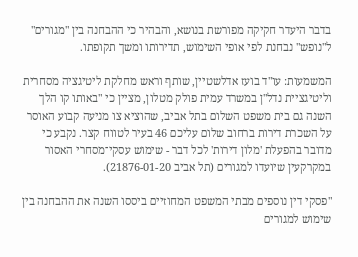בדבר היעדר חקיקה מפורשת בנושא, והבהיר כי ההבחנה בין "מגורים" ל"נופש" נבחנת לפי אופי השימוש, תדירותו ומשך תקופתו.

המשמעות: עו"ד בועז אדלשטיין, שותף וראש מחלקת ליטיגציה מסחרית וליטיגציית נדל"ן במשרד עמית פולק מטלון, מציין כי "באותו קו הלך השנה גם בית משפט השלום בתל אביב, שהוציא צו מניעה קבוע האוסר על השכרת דירות ברחוב שלום עליכם 46 בעיר לטווח קצר. נקבע כי מדובר בהפעלת 'מלון דירות' לכל דבר - שימוש עסקי־מסחרי האסור במקרקעין שיועדו למגורים (תל אביב 21876-01-20).

"פסקי דין נוספים מבתי המשפט המחוזיים ביססו השנה את ההבחנה בין שימוש למגורים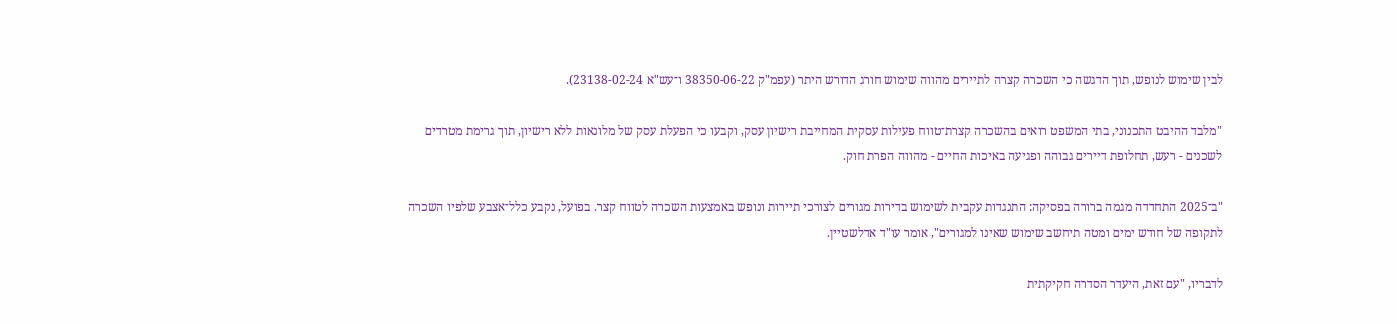לבין שימוש לנופש, תוך הדגשה כי השכרה קצרה לתיירים מהווה שימוש חורג הדורש היתר (עפמ"ק 38350-06-22 ו־עש"א 23138-02-24).

"מלבד ההיבט התכנוני, בתי המשפט רואים בהשכרה קצרת־טווח פעילות עסקית המחייבת רישיון עסק, וקבעו כי הפעלת עסק של מלונאות ללא רישיון, תוך גרימת מטרדים לשכנים - רעש, תחלופת דיירים גבוהה ופגיעה באיכות החיים - מהווה הפרת חוק.

"ב־2025 התחדדה מגמה ברורה בפסיקה: התנגדות עקבית לשימוש בדירות מגורים לצורכי תיירות ונופש באמצעות השכרה לטווח קצר. בפועל, נקבע כלל־אצבע שלפיו השכרה לתקופה של חודש ימים ומטה תיחשב שימוש שאינו למגורים", אומר עו"ד אדלשטיין.

לדבריו, "עם זאת, היעדר הסדרה חקיקתית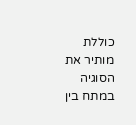כוללת מותיר את הסוגיה במתח בין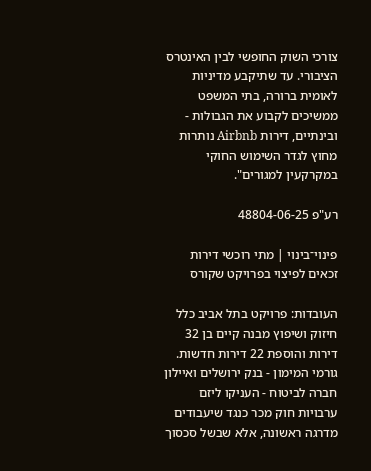צורכי השוק החופשי לבין האינטרס הציבורי. עד שתיקבע מדיניות לאומית ברורה, בתי המשפט ממשיכים לקבוע את הגבולות - ובינתיים, דירות Airbnb נותרות מחוץ לגדר השימוש החוקי במקרקעין למגורים".

רע"פ 48804-06-25

פינוי־בינוי | מתי רוכשי דירות זכאים לפיצוי בפרויקט שקורס

העובדות: פרויקט בתל אביב כלל חיזוק ושיפוץ מבנה קיים בן 32 דירות והוספת 22 דירות חדשות. גורמי המימון - בנק ירושלים ואיילון חברה לביטוח - העניקו ליזם ערבויות חוק מכר כנגד שיעבודים מדרגה ראשונה, אלא שבשל סכסוך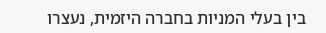בין בעלי המניות בחברה היזמית, נעצרו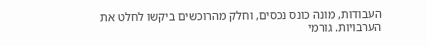העבודות, מונה כונס נכסים, וחלק מהרוכשים ביקשו לחלט את הערבויות. גורמי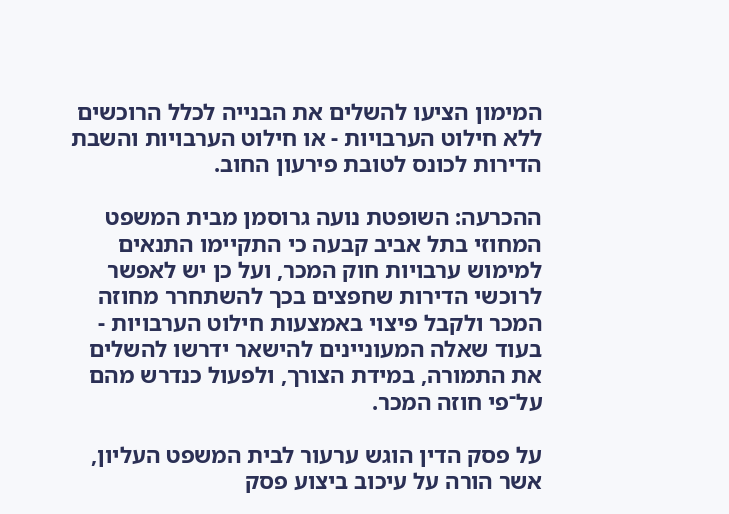המימון הציעו להשלים את הבנייה לכלל הרוכשים ללא חילוט הערבויות - או חילוט הערבויות והשבת הדירות לכונס לטובת פירעון החוב.

ההכרעה: השופטת נועה גרוסמן מבית המשפט המחוזי בתל אביב קבעה כי התקיימו התנאים למימוש ערבויות חוק המכר, ועל כן יש לאפשר לרוכשי הדירות שחפצים בכך להשתחרר מחוזה המכר ולקבל פיצוי באמצעות חילוט הערבויות - בעוד שאלה המעוניינים להישאר ידרשו להשלים את התמורה, במידת הצורך, ולפעול כנדרש מהם על־פי חוזה המכר.

על פסק הדין הוגש ערעור לבית המשפט העליון, אשר הורה על עיכוב ביצוע פסק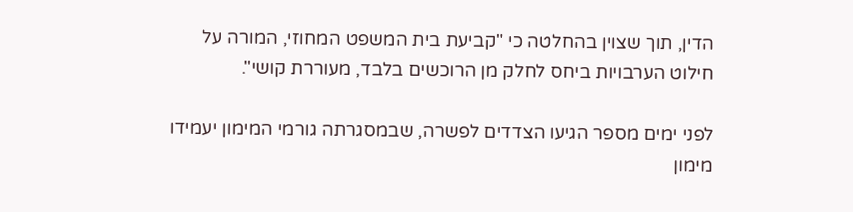הדין, תוך שצוין בהחלטה כי "קביעת בית המשפט המחוזי, המורה על חילוט הערבויות ביחס לחלק מן הרוכשים בלבד, מעוררת קושי".

לפני ימים מספר הגיעו הצדדים לפשרה, שבמסגרתה גורמי המימון יעמידו מימון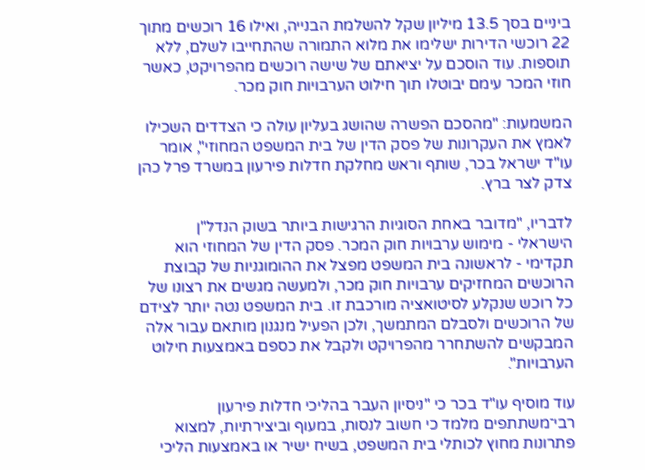ביניים בסך 13.5 מיליון שקל להשלמת הבנייה, ואילו 16 רוכשים מתוך 22 רוכשי הדירות ישלימו את מלוא התמורה שהתחייבו לשלם, ללא תוספות. עוד הוסכם על יציאתם של שישה רוכשים מהפרויקט, כאשר חוזי המכר עימם יבוטלו תוך חילוט הערבויות חוק מכר.

המשמעות: "מהסכם הפשרה שהושג בעליון עולה כי הצדדים השכילו לאמץ את העקרונות של פסק הדין של בית המשפט המחוזי", אומר עו"ד ישראל בכר, שותף וראש מחלקת חדלות פירעון במשרד פרל כהן צדק לצר ברץ.

לדבריו, "מדובר באחת הסוגיות הרגישות ביותר בשוק הנדל"ן הישראלי - מימוש ערבויות חוק המכר. פסק הדין של המחוזי הוא תקדימי - לראשונה בית המשפט מפצל את ההומוגניות של קבוצת הרוכשים המחזיקים ערבויות חוק מכר, ולמעשה מגשים את רצונו של כל רוכש שנקלע לסיטואציה מורכבת זו. בית המשפט נטה יותר לצידם של הרוכשים ולסבלם המתמשך, ולכן הפעיל מנגנון מותאם עבור אלה המבקשים להשתחרר מהפרויקט ולקבל את כספם באמצעות חילוט הערבויות".

עוד מוסיף עו"ד בכר כי "ניסיון העבר בהליכי חדלות פירעון רבי־משתתפים מלמד כי חשוב לנסות, במעוף וביצירתיות, למצוא פתרונות מחוץ לכותלי בית המשפט, בשיח ישיר או באמצעות הליכי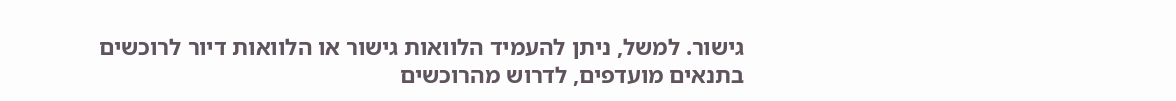גישור. למשל, ניתן להעמיד הלוואות גישור או הלוואות דיור לרוכשים בתנאים מועדפים, לדרוש מהרוכשים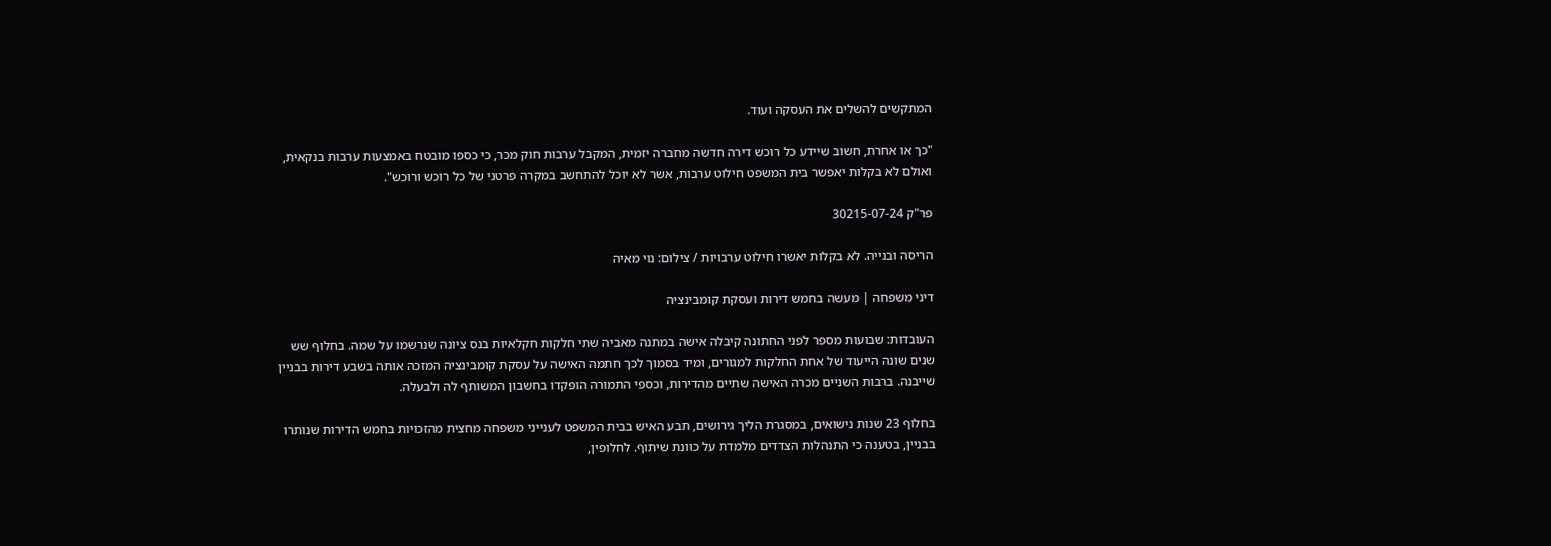המתקשים להשלים את העסקה ועוד.

"כך או אחרת, חשוב שיידע כל רוכש דירה חדשה מחברה יזמית, המקבל ערבות חוק מכר, כי כספו מובטח באמצעות ערבות בנקאית, ואולם לא בקלות יאפשר בית המשפט חילוט ערבות, אשר לא יוכל להתחשב במקרה פרטני של כל רוכש ורוכש".

פר"ק 30215-07-24

הריסה ובנייה. לא בקלות יאשרו חילוט ערבויות / צילום: נוי מאיה

דיני משפחה | מעשה בחמש דירות ועסקת קומבינציה

העובדות: שבועות מספר לפני החתונה קיבלה אישה במתנה מאביה שתי חלקות חקלאיות בנס ציונה שנרשמו על שמה. בחלוף שש שנים שונה הייעוד של אחת החלקות למגורים, ומיד בסמוך לכך חתמה האישה על עסקת קומבינציה המזכה אותה בשבע דירות בבניין שייבנה. ברבות השניים מכרה האישה שתיים מהדירות, וכספי התמורה הופקדו בחשבון המשותף לה ולבעלה.

בחלוף 23 שנות נישואים, במסגרת הליך גירושים, תבע האיש בבית המשפט לענייני משפחה מחצית מהזכויות בחמש הדירות שנותרו בבניין, בטענה כי התנהלות הצדדים מלמדת על כוונת שיתוף. לחלופין,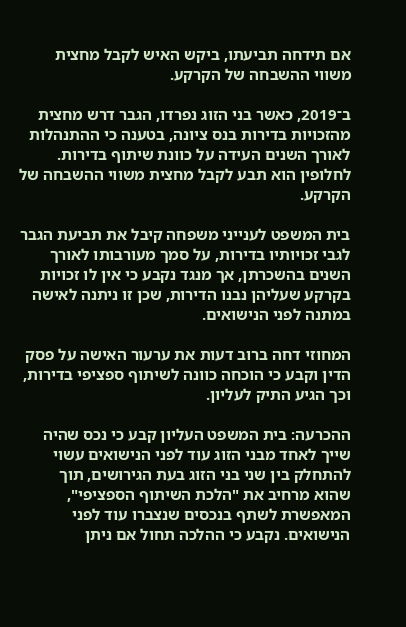אם תידחה תביעתו, ביקש האיש לקבל מחצית משווי ההשבחה של הקרקע.

ב־2019, כאשר בני הזוג נפרדו, הגבר דרש מחצית מהזכויות בדירות בנס ציונה, בטענה כי ההתנהלות לאורך השנים העידה על כוונת שיתוף בדירות. לחלופין הוא תבע לקבל מחצית משווי ההשבחה של הקרקע.

בית המשפט לענייני משפחה קיבל את תביעת הגבר לגבי זכויותיו בדירות, על סמך מעורבותו לאורך השנים בהשכרתן, אך מנגד נקבע כי אין לו זכויות בקרקע שעליהן נבנו הדירות, שכן זו ניתנה לאישה במתנה לפני הנישואים.

המחוזי דחה ברוב דעות את ערעור האישה על פסק הדין וקבע כי הוכחה כוונה לשיתוף ספציפי בדירות, וכך הגיע התיק לעליון.

ההכרעה: בית המשפט העליון קבע כי נכס שהיה שייך לאחד מבני הזוג עוד לפני הנישואים עשוי להתחלק בין שני בני הזוג בעת הגירושים, תוך שהוא מרחיב את "הלכת השיתוף הספציפי", המאפשרת לשתף בנכסים שנצברו עוד לפני הנישואים. נקבע כי ההלכה תחול אם ניתן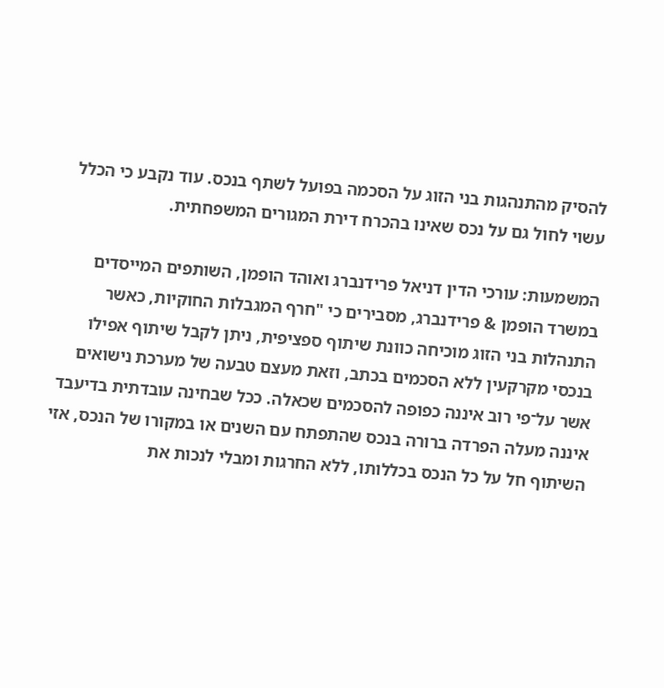להסיק מהתנהגות בני הזוג על הסכמה בפועל לשתף בנכס. עוד נקבע כי הכלל עשוי לחול גם על נכס שאינו בהכרח דירת המגורים המשפחתית.

המשמעות: עורכי הדין דניאל פרידנברג ואוהד הופמן, השותפים המייסדים במשרד הופמן & פרידנברג, מסבירים כי "חרף המגבלות החוקיות, כאשר התנהלות בני הזוג מוכיחה כוונת שיתוף ספציפית, ניתן לקבל שיתוף אפילו בנכסי מקרקעין ללא הסכמים בכתב, וזאת מעצם טבעה של מערכת נישואים אשר על־פי רוב איננה כפופה להסכמים שכאלה. ככל שבחינה עובדתית בדיעבד איננה מעלה הפרדה ברורה בנכס שהתפתח עם השנים או במקורו של הנכס, אזי השיתוף חל על כל הנכס בכללותו, ללא החרגות ומבלי לנכות את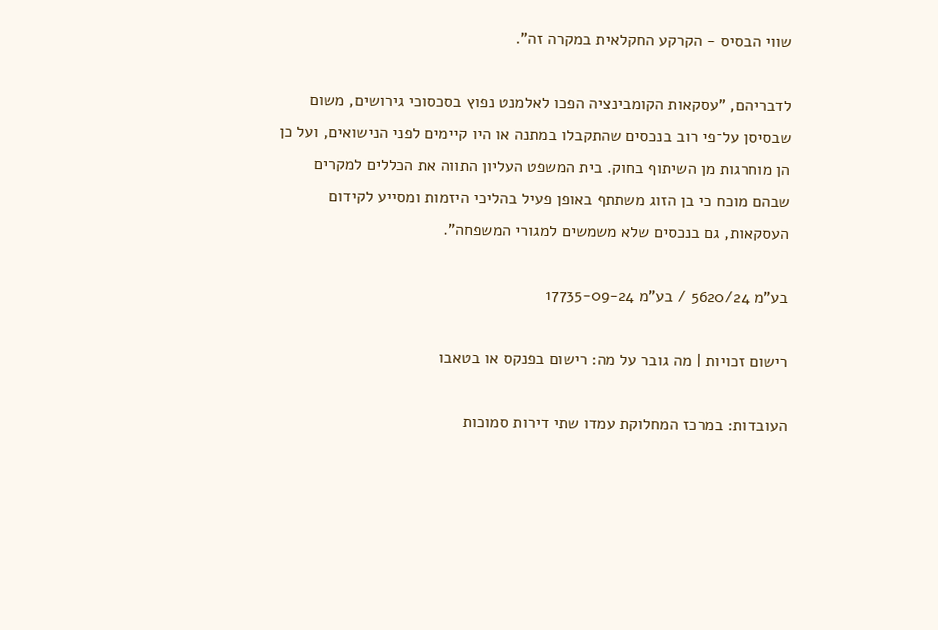שווי הבסיס - הקרקע החקלאית במקרה זה".

לדבריהם, "עסקאות הקומבינציה הפכו לאלמנט נפוץ בסכסוכי גירושים, משום שבסיסן על־פי רוב בנכסים שהתקבלו במתנה או היו קיימים לפני הנישואים, ועל כן הן מוחרגות מן השיתוף בחוק. בית המשפט העליון התווה את הכללים למקרים שבהם מוכח כי בן הזוג משתתף באופן פעיל בהליכי היזמות ומסייע לקידום העסקאות, גם בנכסים שלא משמשים למגורי המשפחה".

בע"מ 5620/24 / בע"מ 17735-09-24

רישום זכויות | מה גובר על מה: רישום בפנקס או בטאבו

העובדות: במרכז המחלוקת עמדו שתי דירות סמוכות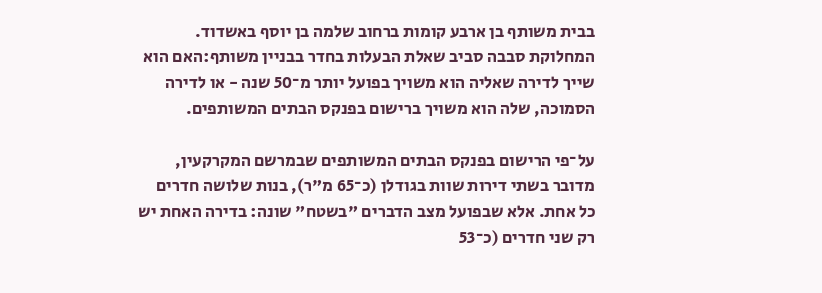בבית משותף בן ארבע קומות ברחוב שלמה בן יוסף באשדוד. המחלוקת סבבה סביב שאלת הבעלות בחדר בבניין משותף:האם הוא שייך לדירה שאליה הוא משויך בפועל יותר מ־50 שנה - או לדירה הסמוכה, שלה הוא משויך ברישום בפנקס הבתים המשותפים.

על־פי הרישום בפנקס הבתים המשותפים שבמרשם המקרקעין, מדובר בשתי דירות שוות בגודלן (כ־65 מ"ר), בנות שלושה חדרים כל אחת. אלא שבפועל מצב הדברים "בשטח" שונה: בדירה האחת יש רק שני חדרים (כ־53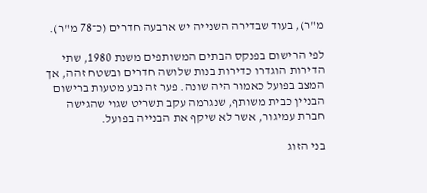מ"ר), בעוד שבדירה השנייה יש ארבעה חדרים (כ־78 מ"ר).

לפי הרישום בפנקס הבתים המשותפים משנת 1980, שתי הדירות הוגדרו כדירות בנות שלושה חדרים ובשטח זהה, אך המצב בפועל כאמור היה שונה. פער זה נבע מטעות ברישום הבניין כבית משותף, שנגרמה עקב תשריט שגוי שהגישה חברת עמיגור, אשר לא שיקף את הבנייה בפועל.

בני הזוג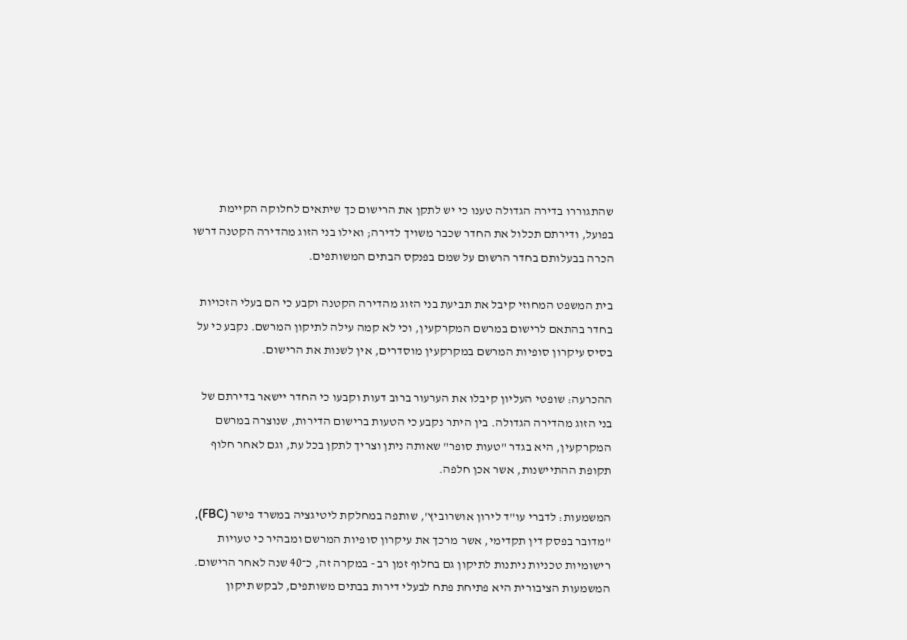שהתגוררו בדירה הגדולה טענו כי יש לתקן את הרישום כך שיתאים לחלוקה הקיימת בפועל, ודירתם תכלול את החדר שכבר משויך לדירה; ואילו בני הזוג מהדירה הקטנה דרשו הכרה בבעלותם בחדר הרשום על שמם בפנקס הבתים המשותפים.

בית המשפט המחוזי קיבל את תביעת בני הזוג מהדירה הקטנה וקבע כי הם בעלי הזכויות בחדר בהתאם לרישום במרשם המקרקעין, וכי לא קמה עילה לתיקון המרשם. נקבע כי על בסיס עיקרון סופיות המרשם במקרקעין מוסדרים, אין לשנות את הרישום.

ההכרעה: שופטי העליון קיבלו את הערעור ברוב דעות וקבעו כי החדר יישאר בדירתם של בני הזוג מהדירה הגדולה. בין היתר נקבע כי הטעות ברישום הדירות, שנוצרה במרשם המקרקעין, היא בגדר "טעות סופר" שאותה ניתן וצריך לתקן בכל עת, וגם לאחר חלוף תקופת ההתיישנות, אשר אכן חלפה.

המשמעות: לדברי עו"ד לירון אושרוביץ', שותפה במחלקת ליטיגציה במשרד פישר (FBC), "מדובר בפסק דין תקדימי, אשר מרכך את עיקרון סופיות המרשם ומבהיר כי טעויות רישומיות טכניות ניתנות לתיקון גם בחלוף זמן רב - במקרה זה, כ־40 שנה לאחר הרישום. המשמעות הציבורית היא פתיחת פתח לבעלי דירות בבתים משותפים, לבקש תיקון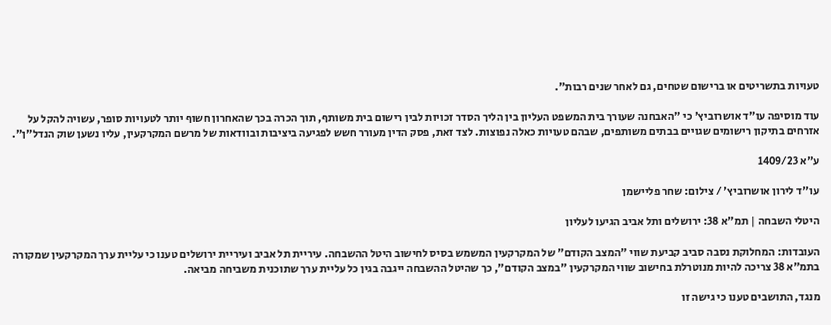טעויות בתשריטים או ברישום שטחים, גם לאחר שנים רבות".

עוד מוסיפה עו"ד אושרוביץ' כי "האבחנה שעורך בית המשפט העליון בין הליך הסדר זכויות לבין רישום בית משותף, תוך הכרה בכך שהאחרון חשוף יותר לטעויות סופר, עשויה להקל על אזרחים בתיקון רישומים שגויים בבתים משותפים, שבהם טעויות כאלה נפוצות. לצד זאת, פסק הדין מעורר חשש לפגיעה ביציבות ובוודאות של מרשם המקרקעין, עליו נשען שוק הנדל"ן".

ע"א 1409/23

עו''ד לירון אושרוביץ' / צילום: שחר פליישמן

היטלי השבחה | תמ"א 38: ירושלים ותל אביב הגיעו לעליון

העובדות: המחלוקת נסבה סביב קביעת שווי "המצב הקודם" של המקרקעין המשמש בסיס לחישוב היטל ההשבחה. עיריית תל אביב ועיריית ירושלים טענו כי עליית ערך המקרקעין שמקורה בתמ"א 38 צריכה להיות מנוטרלת בחישוב שווי המקרקעין "במצב הקודם", כך שהיטל ההשבחה ייגבה בגין כל עליית ערך שתוכנית משביחה מביאה.

מנגד, התושבים טענו כי גישה זו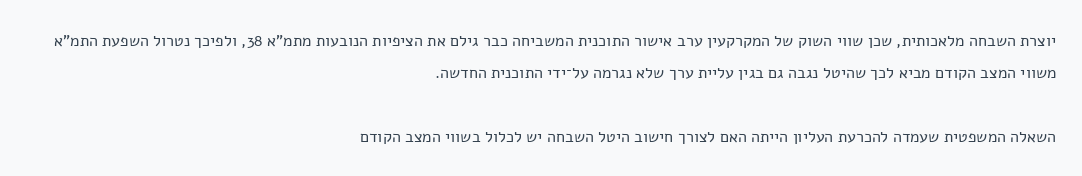יוצרת השבחה מלאכותית, שכן שווי השוק של המקרקעין ערב אישור התוכנית המשביחה כבר גילם את הציפיות הנובעות מתמ"א 38, ולפיכך נטרול השפעת התמ"א משווי המצב הקודם מביא לכך שהיטל נגבה גם בגין עליית ערך שלא נגרמה על־ידי התוכנית החדשה.

השאלה המשפטית שעמדה להכרעת העליון הייתה האם לצורך חישוב היטל השבחה יש לכלול בשווי המצב הקודם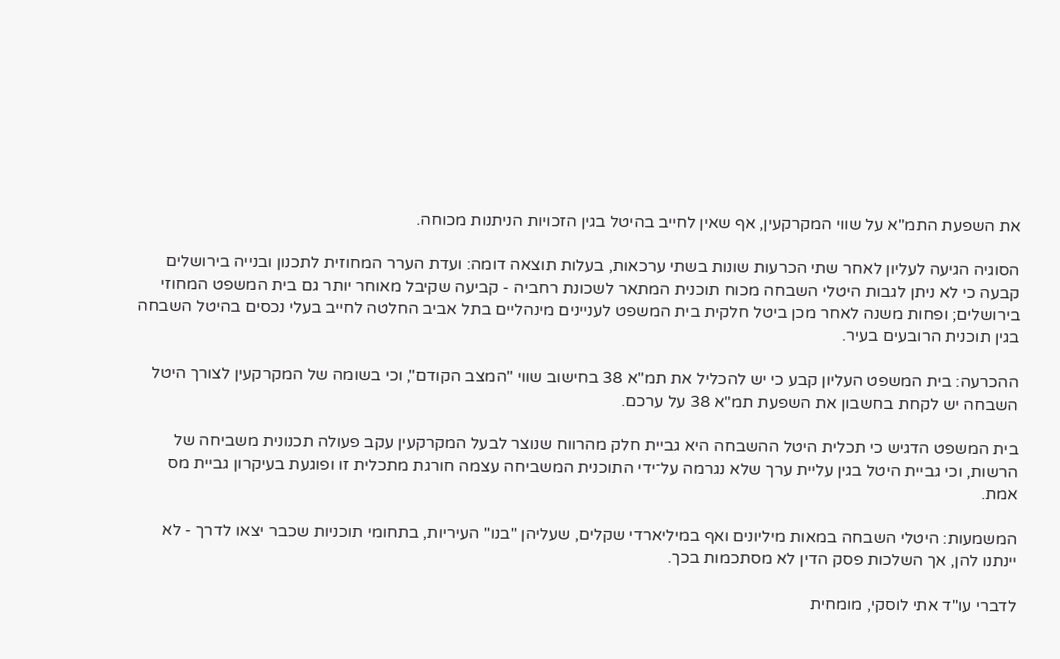את השפעת התמ"א על שווי המקרקעין, אף שאין לחייב בהיטל בגין הזכויות הניתנות מכוחה.

הסוגיה הגיעה לעליון לאחר שתי הכרעות שונות בשתי ערכאות, בעלות תוצאה דומה: ועדת הערר המחוזית לתכנון ובנייה בירושלים קבעה כי לא ניתן לגבות היטלי השבחה מכוח תוכנית המתאר לשכונת רחביה - קביעה שקיבל מאוחר יותר גם בית המשפט המחוזי בירושלים; ופחות משנה לאחר מכן ביטל חלקית בית המשפט לעניינים מינהליים בתל אביב החלטה לחייב בעלי נכסים בהיטל השבחה בגין תוכנית הרובעים בעיר.

ההכרעה: בית המשפט העליון קבע כי יש להכליל את תמ"א 38 בחישוב שווי "המצב הקודם", וכי בשומה של המקרקעין לצורך היטל השבחה יש לקחת בחשבון את השפעת תמ"א 38 על ערכם.

בית המשפט הדגיש כי תכלית היטל ההשבחה היא גביית חלק מהרווח שנוצר לבעל המקרקעין עקב פעולה תכנונית משביחה של הרשות, וכי גביית היטל בגין עליית ערך שלא נגרמה על־ידי התוכנית המשביחה עצמה חורגת מתכלית זו ופוגעת בעיקרון גביית מס אמת.

המשמעות: היטלי השבחה במאות מיליונים ואף במיליארדי שקלים, שעליהן "בנו" העיריות, בתחומי תוכניות שכבר יצאו לדרך - לא יינתנו להן, אך השלכות פסק הדין לא מסתכמות בכך.

לדברי עו"ד אתי לוסקי, מומחית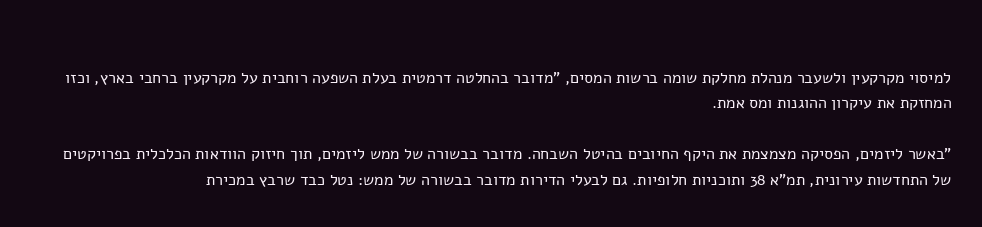למיסוי מקרקעין ולשעבר מנהלת מחלקת שומה ברשות המסים, "מדובר בהחלטה דרמטית בעלת השפעה רוחבית על מקרקעין ברחבי בארץ, וכזו המחזקת את עיקרון ההוגנות ומס אמת.

"באשר ליזמים, הפסיקה מצמצמת את היקף החיובים בהיטל השבחה. מדובר בבשורה של ממש ליזמים, תוך חיזוק הוודאות הכלכלית בפרויקטים של התחדשות עירונית, תמ"א 38 ותוכניות חלופיות. גם לבעלי הדירות מדובר בבשורה של ממש: נטל כבד שרבץ במכירת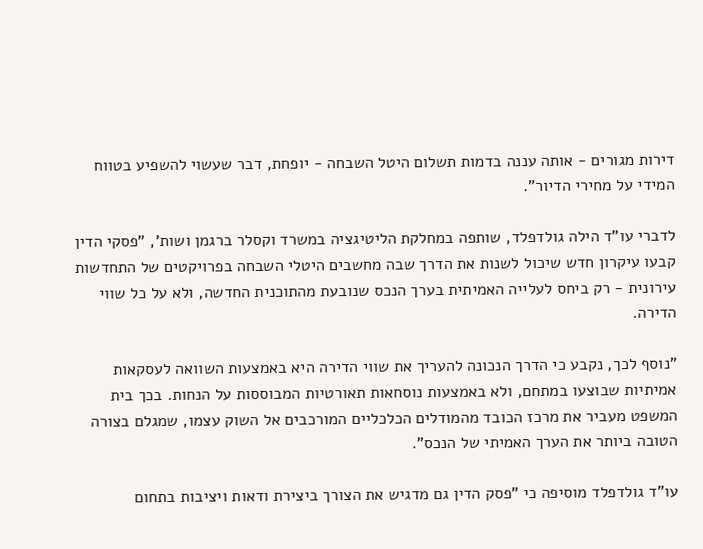דירות מגורים - אותה עננה בדמות תשלום היטל השבחה - יופחת, דבר שעשוי להשפיע בטווח המידי על מחירי הדיור".

לדברי עו"ד הילה גולדפלד, שותפה במחלקת הליטיגציה במשרד וקסלר ברגמן ושות', "פסקי הדין קבעו עיקרון חדש שיכול לשנות את הדרך שבה מחשבים היטלי השבחה בפרויקטים של התחדשות עירונית - רק ביחס לעלייה האמיתית בערך הנכס שנובעת מהתוכנית החדשה, ולא על כל שווי הדירה.

"נוסף לכך, נקבע כי הדרך הנכונה להעריך את שווי הדירה היא באמצעות השוואה לעסקאות אמיתיות שבוצעו במתחם, ולא באמצעות נוסחאות תאורטיות המבוססות על הנחות. בכך בית המשפט מעביר את מרכז הכובד מהמודלים הכלכליים המורכבים אל השוק עצמו, שמגלם בצורה הטובה ביותר את הערך האמיתי של הנכס".

עו"ד גולדפלד מוסיפה כי "פסק הדין גם מדגיש את הצורך ביצירת ודאות ויציבות בתחום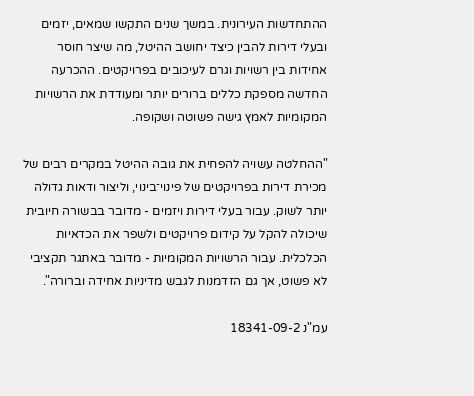ההתחדשות העירונית. במשך שנים התקשו שמאים, יזמים ובעלי דירות להבין כיצד יחושב ההיטל, מה שיצר חוסר אחידות בין רשויות וגרם לעיכובים בפרויקטים. ההכרעה החדשה מספקת כללים ברורים יותר ומעודדת את הרשויות המקומיות לאמץ גישה פשוטה ושקופה.

"ההחלטה עשויה להפחית את גובה ההיטל במקרים רבים של מכירת דירות בפרויקטים של פינוי־בינוי, וליצור ודאות גדולה יותר לשוק. עבור בעלי דירות ויזמים - מדובר בבשורה חיובית שיכולה להקל על קידום פרויקטים ולשפר את הכדאיות הכלכלית. עבור הרשויות המקומיות - מדובר באתגר תקציבי לא פשוט, אך גם הזדמנות לגבש מדיניות אחידה וברורה".

עמ"נ 18341-09-2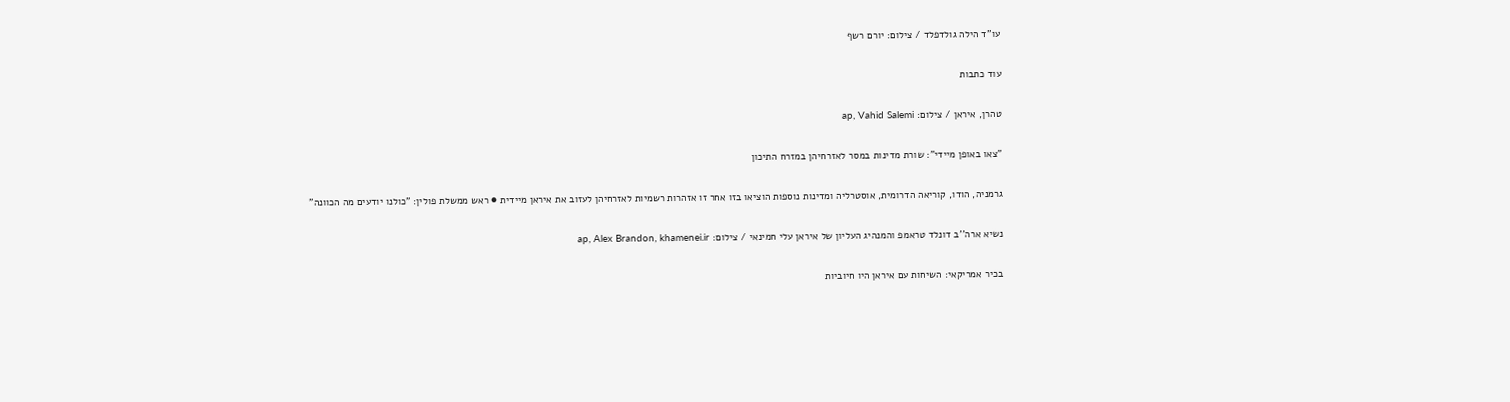עו''ד הילה גולדפלד / צילום: יורם רשף

עוד כתבות

טהרן, איראן / צילום: ap, Vahid Salemi

"צאו באופן מיידי": שורת מדינות במסר לאזרחיהן במזרח התיכון

גרמניה, הודו, קוריאה הדרומית, אוסטרליה ומדינות נוספות הוציאו בזו אחר זו אזהרות רשמיות לאזרחיהן לעזוב את איראן מיידית ● ראש ממשלת פולין: "כולנו יודעים מה הכוונה"

נשיא ארה''ב דונלד טראמפ והמנהיג העליון של איראן עלי חמינאי / צילום: ap, Alex Brandon, khamenei.ir

בכיר אמריקאי: השיחות עם איראן היו חיוביות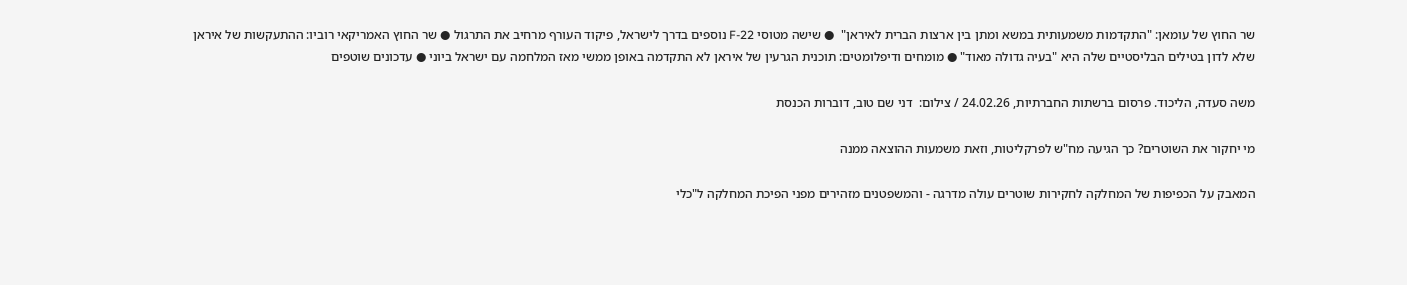שר החוץ של עומאן: "התקדמות משמעותית במשא ומתן בין ארצות הברית לאיראן"  ● שישה מטוסי F-22 נוספים בדרך לישראל, פיקוד העורף מרחיב את התרגול ● שר החוץ האמריקאי רוביו: ההתעקשות של איראן שלא לדון בטילים הבליסטיים שלה היא "בעיה גדולה מאוד" ● מומחים ודיפלומטים: תוכנית הגרעין של איראן לא התקדמה באופן ממשי מאז המלחמה עם ישראל ביוני ● עדכונים שוטפים

משה סעדה, הליכוד. פרסום ברשתות החברתיות, 24.02.26 / צילום:  דני שם טוב, דוברות הכנסת

מי יחקור את השוטרים? כך הגיעה מח"ש לפרקליטות, וזאת משמעות ההוצאה ממנה

המאבק על הכפיפות של המחלקה לחקירות שוטרים עולה מדרגה - והמשפטנים מזהירים מפני הפיכת המחלקה ל"כלי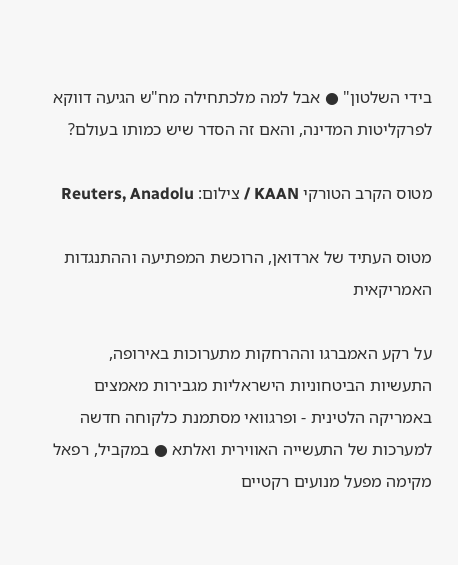בידי השלטון" ● אבל למה מלכתחילה מח"ש הגיעה דווקא לפרקליטות המדינה, והאם זה הסדר שיש כמותו בעולם?

מטוס הקרב הטורקי KAAN / צילום: Reuters, Anadolu

מטוס העתיד של ארדואן, הרוכשת המפתיעה וההתנגדות האמריקאית

על רקע האמברגו וההרחקות מתערוכות באירופה, התעשיות הביטחוניות הישראליות מגבירות מאמצים באמריקה הלטינית - ופרגוואי מסתמנת כלקוחה חדשה למערכות של התעשייה האווירית ואלתא ● במקביל, רפאל מקימה מפעל מנועים רקטיים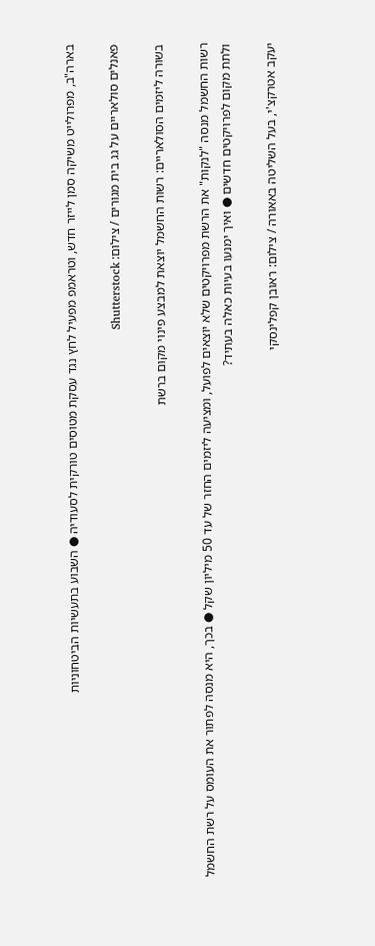בארה"ב, מפרולייט משיקה סמן לייזר חדש, וטראמפ מפעיל לחץ נגד עסקת מטוסים טורקית לסעודיה ● השבוע בתעשיות הביטחוניות

פאנלים סולאריים על גג בית מגורים / צילום: Shutterstock

בשורה ליזמים הסולאריים: רשות החשמל יוצאת למבצע פינוי מקום ברשת

רשות החשמל מנסה "לנקות" את הרשת מפרויקטים שלא יוצאים לפועל, ומציעה ליזמים החזר של עד 50 מיליון שקל ● בכך, היא מנסה לפתור את העומס על רשת החשמל ולתת מקום לפרויקטים חדשים ● ואיך ימנעו בעיות כאלה בעתיד?

יעקב אטרקצ'י, בעל השליטה באאורה / צילום: ראובן קפלינסקי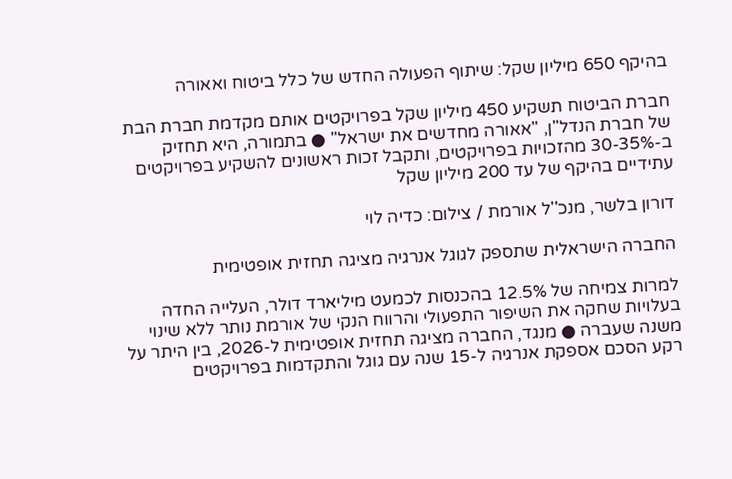בהיקף 650 מיליון שקל: שיתוף הפעולה החדש של כלל ביטוח ואאורה

חברת הביטוח תשקיע 450 מיליון שקל בפרויקטים אותם מקדמת חברת הבת של חברת הנדל"ן, "אאורה מחדשים את ישראל" ● בתמורה, היא תחזיק ב-30-35% מהזכויות בפרויקטים, ותקבל זכות ראשונים להשקיע בפרויקטים עתידיים בהיקף של עד 200 מיליון שקל

דורון בלשר, מנכ''ל אורמת / צילום: כדיה לוי

החברה הישראלית שתספק לגוגל אנרגיה מציגה תחזית אופטימית

למרות צמיחה של 12.5% בהכנסות לכמעט מיליארד דולר, העלייה החדה בעלויות שחקה את השיפור התפעולי והרווח הנקי של אורמת נותר ללא שינוי משנה שעברה ● מנגד, החברה מציגה תחזית אופטימית ל-2026, בין היתר על רקע הסכם אספקת אנרגיה ל-15 שנה עם גוגל והתקדמות בפרויקטים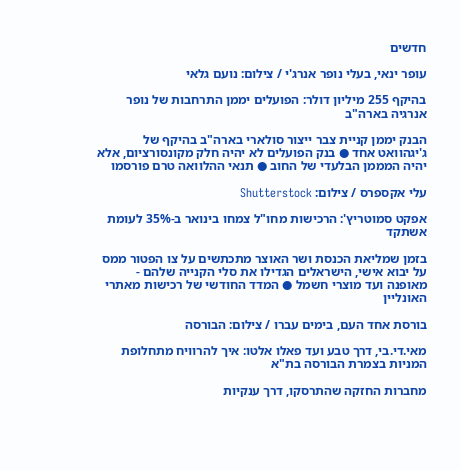חדשים

עופר ינאי, בעלי נופר אנרג'י / צילום: נועם גלאי

בהיקף 255 מיליון דולר: הפועלים יממן התרחבות של נופר אנרגיה בארה"ב

הבנק יממן קניית צבר ייצור סולארי בארה"ב בהיקף של ג'יגהוואט אחד ● בנק הפועלים לא יהיה חלק מקונסורציום, אלא יהיה המממן הבלעדי של החוב ● תנאי ההלוואה טרם פורסמו

עלי אקספרס / צילום: Shutterstock

אפקט סמוטריץ': הרכישות מחו"ל צמחו בינואר ב-35% לעומת אשתקד

בזמן שמליאת הכנסת ושר האוצר מתכתשים על צו הפטור ממס על יבוא אישי, הישראלים הגדילו את סלי הקנייה שלהם - מאופנה ועד מוצרי חשמל ● המדד החודשי של רכישות מאתרי האונליין

בורסת אחד העם, בימים עברו / צילום: הבורסה

מאי.די.בי, דרך טבע ועד פאלו אלטו: איך להרוויח מתחלופת המניות בצמרת הבורסה בת"א

מחברות החזקה שהתרסקו, דרך ענקיות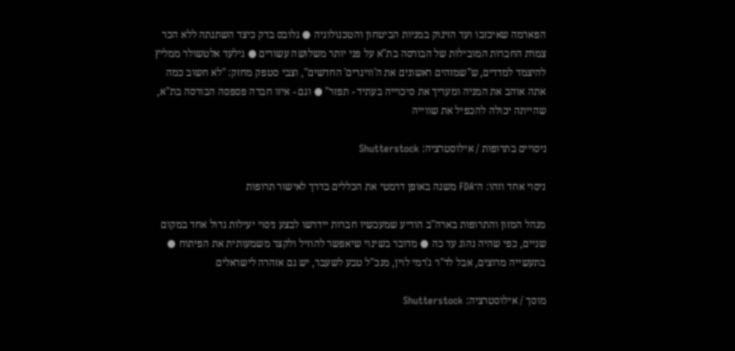הפארמה שאיכזבו ועד הזינוק במניות הביטחון והטכנולוגיה ● גלובס בדק כיצד השתנתה ללא הכר צמרת החברות המובילות של הבורסה בת"א על פני יותר משלושה עשורים ● גילעד אלטשולר ממליץ להיצמד למדדים, ש"שמזהים ראשונים את ה'ווינרים' החדשים", וצבי סטפק מחזק: "לא חשוב כמה אתה אוהב את המניה ומעריך את סיכוייה בעתיד - תפזר" ● וגם - איזו חברה פספסה הבורסה בת"א, שהייתה יכולה להכפיל את שווייה

ניסויים בתרופות / אילוסטרציה: Shutterstock

ניסוי אחד וזהו: ה־FDA משנה באופן דרמטי את הכללים בדרך לאישור תרופות

מנהל המזון והתרופות בארה"ב הודיע שמעכשיו חברות יידרשו לבצע ניסוי יעילות גדול אחד במקום שניים, כפי שהיה נהוג עד כה ● מדובר בשינוי שיאפשר להוזיל ולקצר משמעותית את הפיתוח ● בתעשייה מרוצים, אבל לד"ר ג'רמי לוין, מנכ"ל טבע לשעבר, יש גם אזהרה לישראלים

מוסך / אילוסטרציה: Shutterstock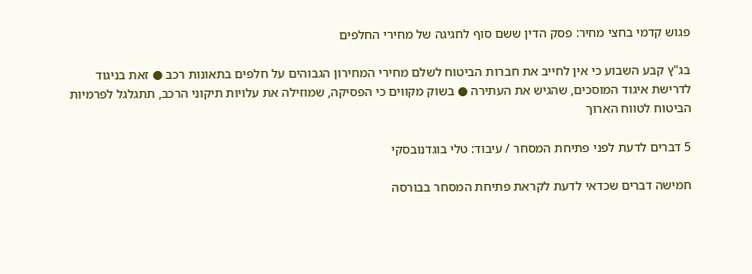פגוש קדמי בחצי מחיר: פסק הדין ששם סוף לחגיגה של מחירי החלפים

בג"ץ קבע השבוע כי אין לחייב את חברות הביטוח לשלם מחירי המחירון הגבוהים על חלפים בתאונות רכב ● זאת בניגוד לדרישת איגוד המוסכים, שהגיש את העתירה ● בשוק מקווים כי הפסיקה, שמוזילה את עלויות תיקוני הרכב, תתגלגל לפרמיות הביטוח לטווח הארוך

5 דברים לדעת לפני פתיחת המסחר / עיבוד: טלי בוגדנובסקי

חמישה דברים שכדאי לדעת לקראת פתיחת המסחר בבורסה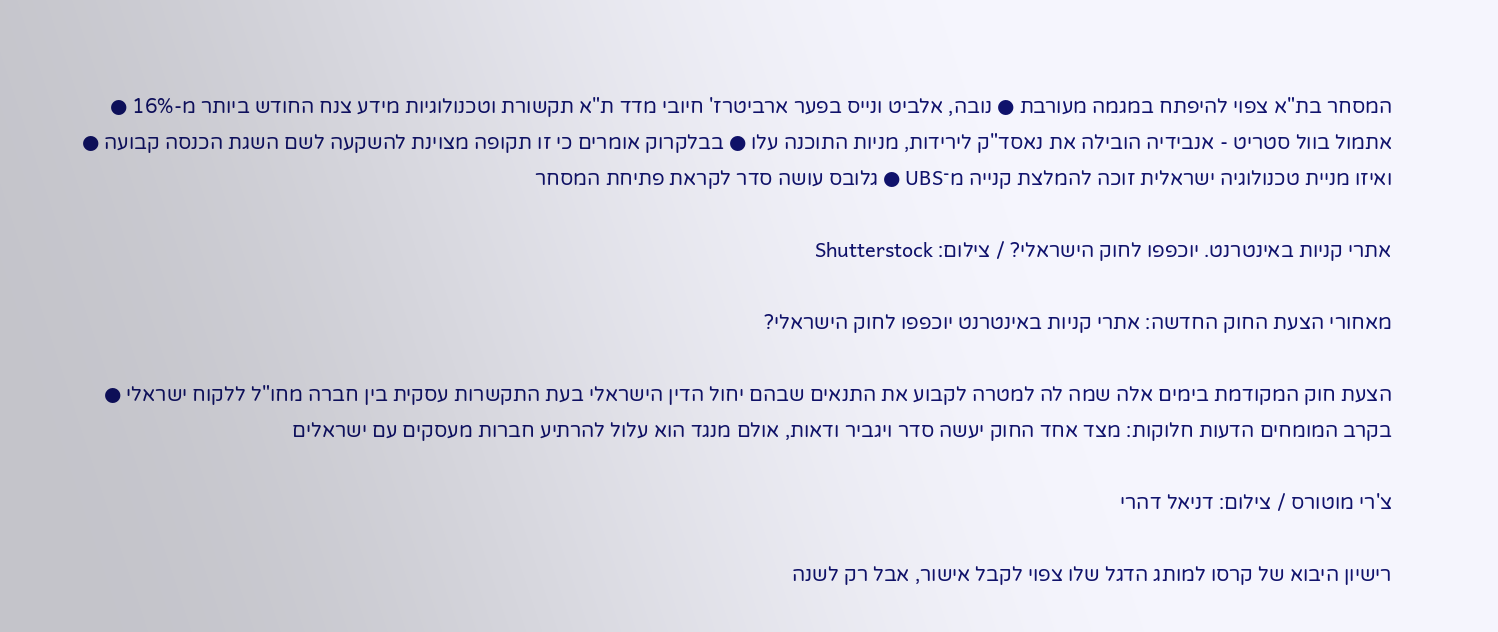המסחר בת"א צפוי להיפתח במגמה מעורבת ● נובה, אלביט ונייס בפער ארביטרז' חיובי מדד ת"א תקשורת וטכנולוגיות מידע צנח החודש ביותר מ-16% ● אתמול בוול סטריט - אנבידיה הובילה את נאסד"ק לירידות, מניות התוכנה עלו ● בבלקרוק אומרים כי זו תקופה מצוינת להשקעה לשם השגת הכנסה קבועה ● ואיזו מניית טכנולוגיה ישראלית זוכה להמלצת קנייה מ־UBS ● גלובס עושה סדר לקראת פתיחת המסחר

אתרי קניות באינטרנט. יוכפפו לחוק הישראלי? / צילום: Shutterstock

מאחורי הצעת החוק החדשה: אתרי קניות באינטרנט יוכפפו לחוק הישראלי?

הצעת חוק המקודמת בימים אלה שמה לה למטרה לקבוע את התנאים שבהם יחול הדין הישראלי בעת התקשרות עסקית בין חברה מחו"ל ללקוח ישראלי ● בקרב המומחים הדעות חלוקות: מצד אחד החוק יעשה סדר ויגביר ודאות, אולם מנגד הוא עלול להרתיע חברות מעסקים עם ישראלים

צ'רי מוטורס / צילום: דניאל דהרי

רישיון היבוא של קרסו למותג הדגל שלו צפוי לקבל אישור, אבל רק לשנה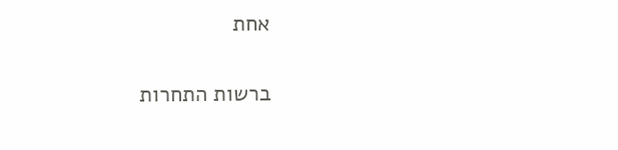אחת

ברשות התחרות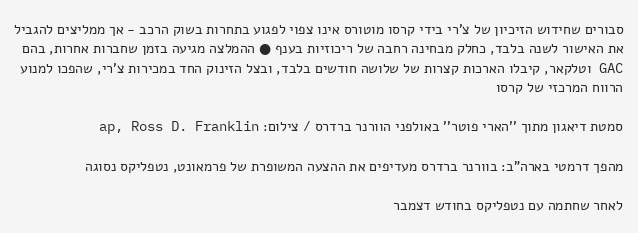סבורים שחידוש הזיכיון של צ’רי בידי קרסו מוטורס אינו צפוי לפגוע בתחרות בשוק הרכב - אך ממליצים להגביל את האישור לשנה בלבד, כחלק מבחינה רחבה של ריכוזיות בענף ● ההמלצה מגיעה בזמן שחברות אחרות, בהם GAC וטלקאר, קיבלו הארכות קצרות של שלושה חודשים בלבד, ובצל הזינוק החד במכירות צ’רי, שהפכו למנוע הרווח המרכזי של קרסו

סמטת דיאגון מתוך ''הארי פוטר'' באולפני הוורנר ברדרס / צילום: ap, Ross D. Franklin

מהפך דרמטי בארה"ב: בוורנר ברדרס מעדיפים את ההצעה המשופרת של פרמאונט, נטפליקס נסוגה

לאחר שחתמה עם נטפליקס בחודש דצמבר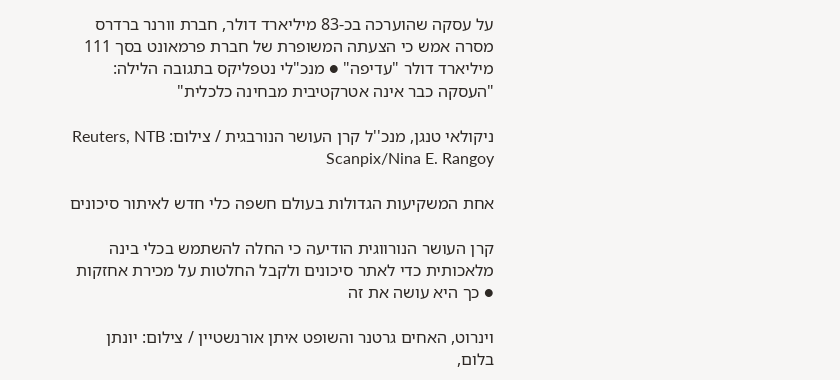על עסקה שהוערכה בכ-83 מיליארד דולר, חברת וורנר ברדרס מסרה אמש כי הצעתה המשופרת של חברת פרמאונט בסך 111 מיליארד דולר "עדיפה" ● מנכ"לי נטפליקס בתגובה הלילה: "העסקה כבר אינה אטרקטיבית מבחינה כלכלית"

ניקולאי טנגן, מנכ''ל קרן העושר הנורבגית / צילום: Reuters, NTB Scanpix/Nina E. Rangoy

אחת המשקיעות הגדולות בעולם חשפה כלי חדש לאיתור סיכונים

קרן העושר הנורווגית הודיעה כי החלה להשתמש בכלי בינה מלאכותית כדי לאתר סיכונים ולקבל החלטות על מכירת אחזקות ● כך היא עושה את זה

וינרוט, האחים גרטנר והשופט איתן אורנשטיין / צילום: יונתן בלום,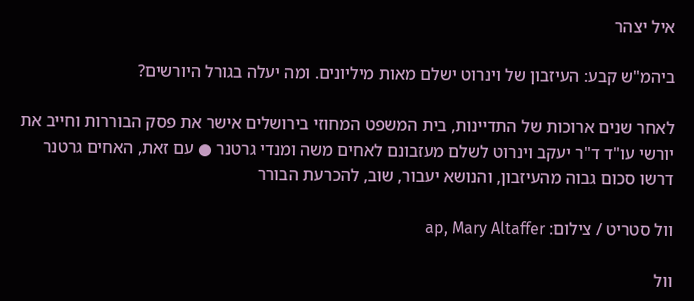איל יצהר

ביהמ"ש קבע: העיזבון של וינרוט ישלם מאות מיליונים. ומה יעלה בגורל היורשים?

לאחר שנים ארוכות של התדיינות, בית המשפט המחוזי בירושלים אישר את פסק הבוררות וחייב את יורשי עו"ד ד"ר יעקב וינרוט לשלם מעזבונם לאחים משה ומנדי גרטנר ● עם זאת, האחים גרטנר דרשו סכום גבוה מהעיזבון, והנושא יעבור, שוב, להכרעת הבורר

וול סטריט / צילום: ap, Mary Altaffer

וול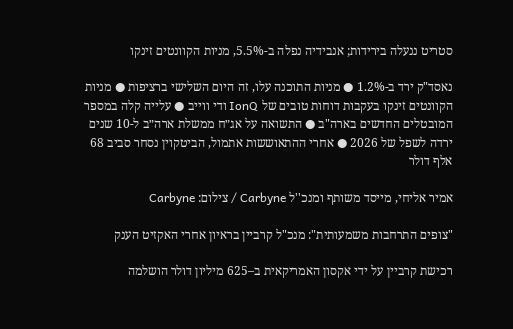סטריט ננעלה בירידות; אנבידיה נפלה ב-5.5%, מניות הקוונטים זינקו

נאסד"ק ירד ב-1.2% ● מניות התוכנה עלו, זה היום השלישי ברציפות ● מניות הקוונטים זינקו בעקבות דוחות טובים של IonQ ודי ווייב ● עלייה קלה במספר המובטלים החדשים בארה"ב ● התשואה על אג״ח ממשלת ארה״ב ל-10 שנים ירדה לשפל של 2026 ● אחרי ההתאוששות אתמול, הביטקוין נסחר סביב 68 אלף דולר

אמיר אליחי, מייסד משותף ומנכ''ל Carbyne / צילום: Carbyne

"צופים התרחבות משמעותית": מנכ"ל קרביין בראיון אחרי האקזיט הענק

רכישת קרביין על ידי אקסון האמריקאית ב–625 מיליון דולר הושלמה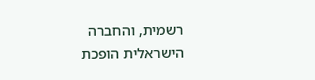רשמית, והחברה הישראלית הופכת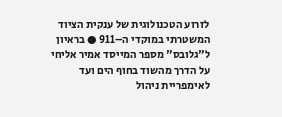לזרוע הטכנולוגית של ענקית הציוד המשטרתי במוקדי ה–911 ● בראיון ל"גלובס" מספר המייסד אמיר אליחי על הדרך מהשוד בחוף הים ועד לאימפריית ניהול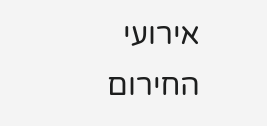אירועי החירום